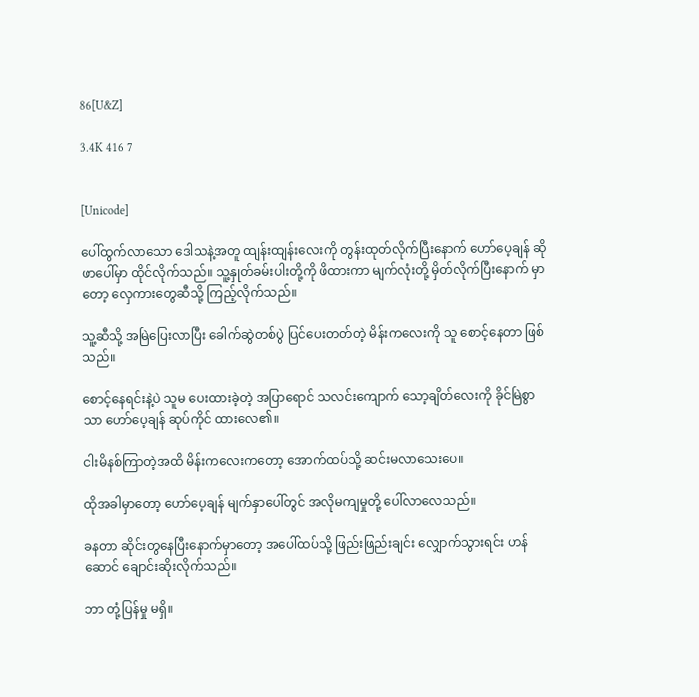86[U&Z]

3.4K 416 7


[Unicode]

ပေါ်ထွက်လာသော ဒေါသနဲ့အတူ ထျန်းထျန်းလေးကို တွန်းထုတ်လိုက်ပြီးနောက် ဟော်ပေ့ချန် ဆိုဖာပေါ်မှာ ထိုင်လိုက်သည်။ သူ့နှုတ်ခမ်းပါးတို့ကို ဖိထားကာ မျက်လုံးတို့ မှိတ်လိုက်ပြီးနောက် မှာတော့ လှေကားတွေဆီသို့ ကြည့်လိုက်သည်။

သူ့ဆီသို့ အမြဲပြေးလာပြီး ခေါက်ဆွဲတစ်ပွဲ ပြင်ပေးတတ်တဲ့ မိန်းကလေးကို သူ စောင့်နေတာ ဖြစ်သည်။

စောင့်နေရင်းနဲ့ပဲ သူမ ပေးထားခဲ့တဲ့ အပြာရောင် သလင်းကျောက် သော့ချိတ်လေးကို ခိုင်မြဲစွာသာ ဟော်ပေ့ချန် ဆုပ်ကိုင် ထားလေ၏။

ငါးမိနစ်ကြာတဲ့အထိ မိန်းကလေးကတော့ အောက်ထပ်သို့ ဆင်းမလာသေးပေ။

ထိုအခါမှာတော့ ဟော်ပေ့ချန် ‌မျက်နှာပေါ်တွင် အလိုမကျမှုတို့ ပေါ်လာလေသည်။

ခနတာ ‌ဆိုင်းတွနေပြီးနောက်မှာတော့ အပေါ်ထပ်သို့ ဖြည်းဖြည်းချင်း လျှောက်သွားရင်း ဟန်ဆောင် ချောင်းဆိုးလိုက်သည်။

ဘာ တုံ့ပြန်မှု မရှိ။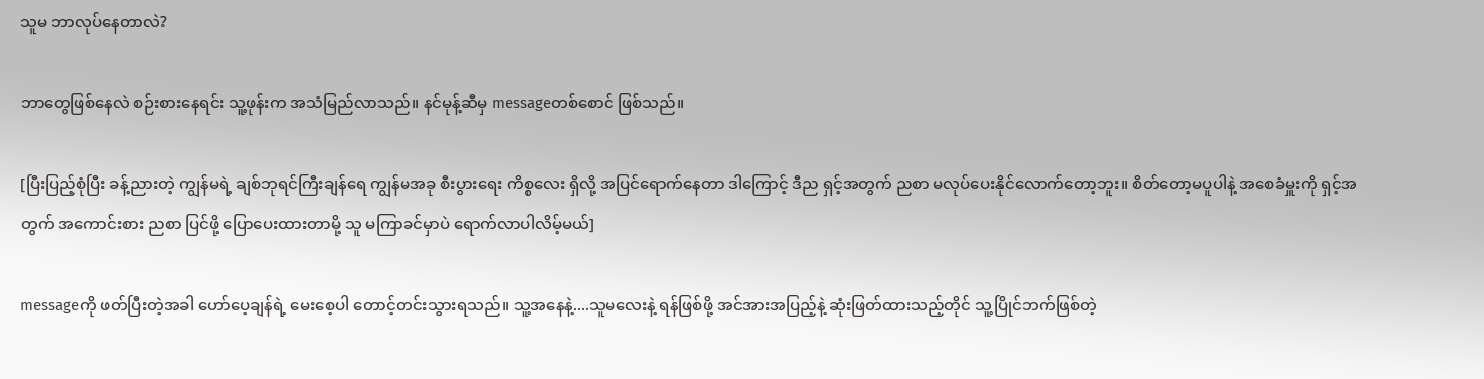သူမ ဘာလုပ်နေတာလဲ?

ဘာတွေဖြစ်နေလဲ စဉ်းစားနေရင်း သူ့ဖုန်းက အသံမြည်လာသည်။ နင်မုန့်ဆီမှ messageတစ်စောင် ဖြစ်သည်။

[ပြီးပြည့်စုံပြီး ခန့်ညားတဲ့ ကျွန်မရဲ့ ချစ်ဘုရင်ကြီးချန်ရေ ကျွန်မအခု စီးပွားရေး ကိစ္စလေး ရှိလို့ အပြင်ရောက်နေတာ ဒါကြောင့် ဒီည ရှင့်အတွက် ညစာ မလုပ်ပေးနိုင်လောက်တော့ဘူး။ စိတ်တော့မပူပါနဲ့ ‌အစေခံမှူးကို ရှင့်အတွက် အကောင်းစား ညစာ ပြင်ဖို့ ပြောပေးထားတာမို့ သူ မကြာခင်မှာပဲ ရောက်လာပါလိမ့်မယ်]

messageကို ဖတ်ပြီးတဲ့အခါ ဟော်ပေ့ချန်ရဲ့ မေးစေ့ပါ တောင့်တင်းသွားရသည်။ သူ့အနေနဲ့....သူမလေးနဲ့ ရန်ဖြစ်ဖို့ အင်အားအပြည့်နဲ့ ဆုံးဖြတ်ထားသည့်တိုင် သူ့ပြိုင်ဘက်ဖြစ်တဲ့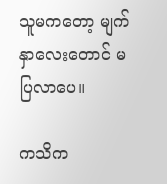သူမကတော့ မျက်နှာလေးတောင် မပြလာပေ။

ကသိက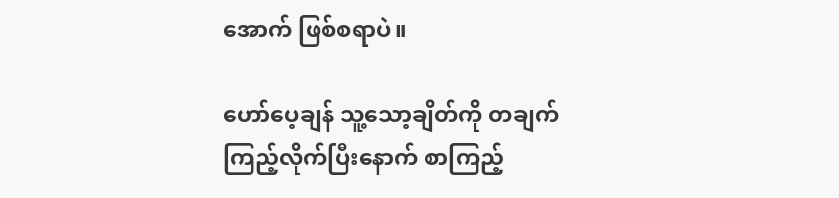အောက် ဖြစ်စရာပဲ။

ဟော်ပေ့ချန် သူ့သော့ချိတ်ကို တချက်ကြည့်လိုက်ပြီးနောက် စာကြည့်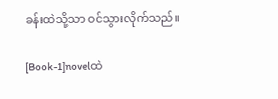ခန်းထဲသို့သာ ဝင်သွားလိုက်သည်။

[Book-1]novelထဲ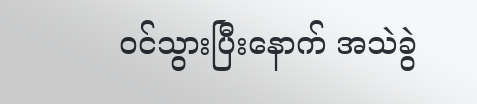ဝင်သွားပြီးနောက် အသဲခွဲ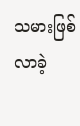သမားဖြစ်လာခဲ့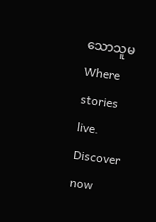သောသူမ Where stories live. Discover now